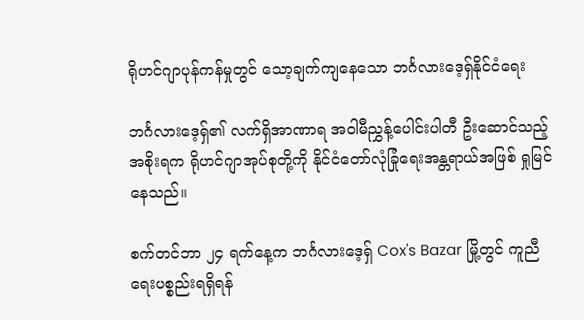ရိုဟင်ဂျာပုန်ကန်မှုတွင် သော့ချက်ကျနေသော ဘင်္ဂလားဒေ့ရှ်နိုင်ငံရေး

ဘင်္ဂလားဒေ့ရှ်၏ လက်ရှိအာဏာရ အဝါမီညွှန့်ပေါင်းပါတီ ဦးဆောင်သည့် အစိုးရက ရိုဟင်ဂျာအုပ်စုတို့ကို နိုင်ငံတော်လုံခြုံရေးအန္တရာယ်အဖြစ် ရှုမြင်နေသည်။

စက်တင်ဘာ ၂၄ ရက်နေ့က ဘင်္ဂလားဒေ့ရှ် Cox's Bazar မြို့တွင် ကူညီရေးပစ္စည်းရရှိရန်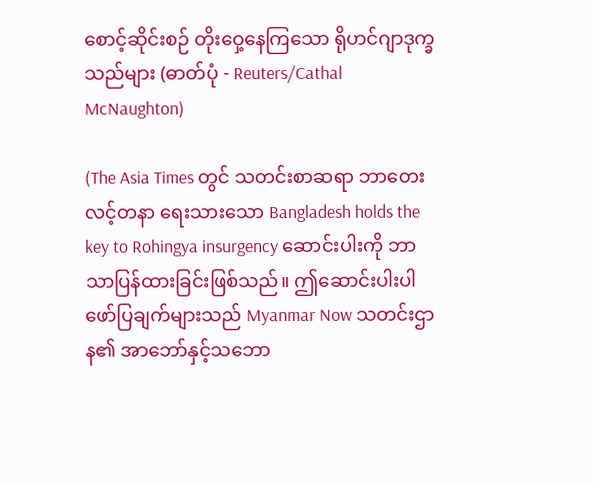စောင့်ဆိုင်းစဉ် တိုးဝှေ့နေကြသော ရိုဟင်ဂျာဒုက္ခသည်များ (ဓာတ်ပုံ - Reuters/Cathal McNaughton)

(The Asia Times တွင် သတင်းစာဆရာ ဘာတေးလင့်တနာ ရေးသားသော Bangladesh holds the key to Rohingya insurgency ဆောင်းပါးကို ဘာသာပြန်ထားခြင်းဖြစ်သည်။ ဤဆောင်းပါးပါ ဖော်ပြချက်များသည် Myanmar Now သတင်းဌာန၏ အာဘော်နှင့်သဘော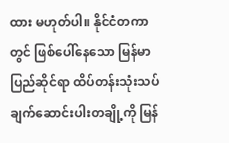ထား မဟုတ်ပါ။ နိုင်ငံတကာတွင် ဖြစ်ပေါ်နေသော မြန်မာပြည်ဆိုင်ရာ ထိပ်တန်းသုံးသပ်ချက်ဆောင်းပါးတချို့ကို မြန်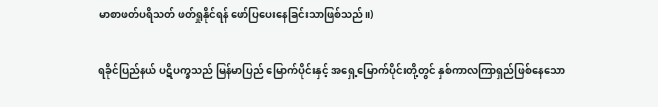မာစာဖတ်ပရိသတ် ဖတ်ရှုနိုင်ရန် ဖော်ပြပေးနေခြင်းသာဖြစ်သည်။)

ရခိုင်ပြည်နယ် ပဋိပက္ခသည် မြန်မာပြည် မြောက်ပိုင်းနှင့် အရှေ့မြောက်ပိုင်းတို့တွင် နှစ်ကာလကြာရှည်ဖြစ်နေသော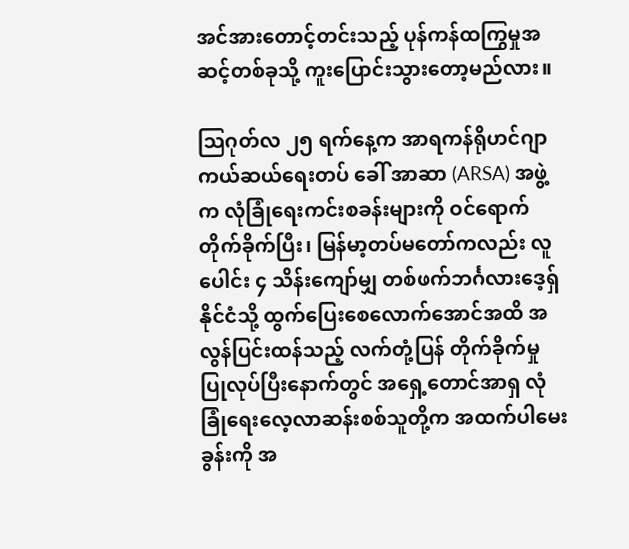အင်အားတောင့်တင်းသည့် ပုန်ကန်ထကြွမှုအဆင့်တစ်ခုသို့ ကူးပြောင်းသွားတော့မည်လား။

သြဂုတ်လ ၂၅ ရက်နေ့က အာရကန်ရိုဟင်ဂျာကယ်ဆယ်ရေးတပ် ခေါ် အာဆာ (ARSA) အဖွဲ့က လုံခြုံရေးကင်းစခန်းများကို ဝင်ရောက်တိုက်ခိုက်ပြီး၊ မြန်မာ့တပ်မတော်ကလည်း လူပေါင်း ၄ သိန်းကျော်မျှ တစ်ဖက်ဘင်္ဂလားဒေ့ရှ်နိုင်ငံသို့ ထွက်ပြေးစေလောက်အောင်အထိ အလွန်ပြင်းထန်သည့် လက်တုံ့ပြန် တိုက်ခိုက်မှု ပြုလုပ်ပြီးနောက်တွင် အရှေ့တောင်အာရှ လုံခြုံရေးလေ့လာဆန်းစစ်သူတို့က အထက်ပါမေးခွန်းကို အ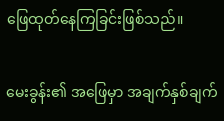ဖြေထုတ်နေကြခြင်းဖြစ်သည်။

မေးခွန်း၏ အဖြေမှာ အချက်နှစ်ချက်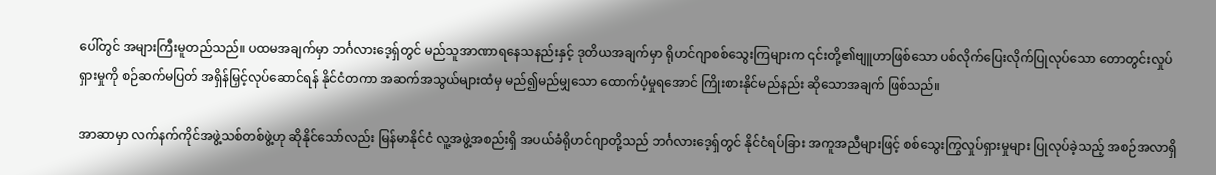ပေါ်တွင် အများကြီးမူတည်သည်။ ပထမအချက်မှာ ဘင်္ဂလားဒေ့ရှ်တွင် မည်သူအာဏာရနေသနည်းနှင့် ဒုတိယအချက်မှာ ရိုဟင်ဂျာစစ်သွေးကြများက ၎င်းတို့၏ဗျူဟာဖြစ်သော ပစ်လိုက်ပြေးလိုက်ပြုလုပ်သော တောတွင်းလှုပ်ရှားမှုကို စဉ်ဆက်မပြတ် အရှိန်မြှင့်လုပ်ဆောင်ရန် နိုင်ငံတကာ အဆက်အသွယ်များထံမှ မည်၍မည်မျှသော ထောက်ပံ့မှုရအောင် ကြိုးစားနိုင်မည်နည်း ဆိုသောအချက် ဖြစ်သည်။

အာဆာမှာ လက်နက်ကိုင်အဖွဲ့သစ်တစ်ဖွဲ့ဟု ဆိုနိုင်သော်လည်း မြန်မာနိုင်ငံ လူ့အဖွဲ့အစည်းရှိ အပယ်ခံရိုဟင်ဂျာတို့သည် ဘင်္ဂလားဒေ့ရှ်တွင် နိုင်ငံရပ်ခြား အကူအညီများဖြင့် စစ်သွေးကြွလှုပ်ရှားမှုများ ပြုလုပ်ခဲ့သည့် အစဉ်အလာရှိ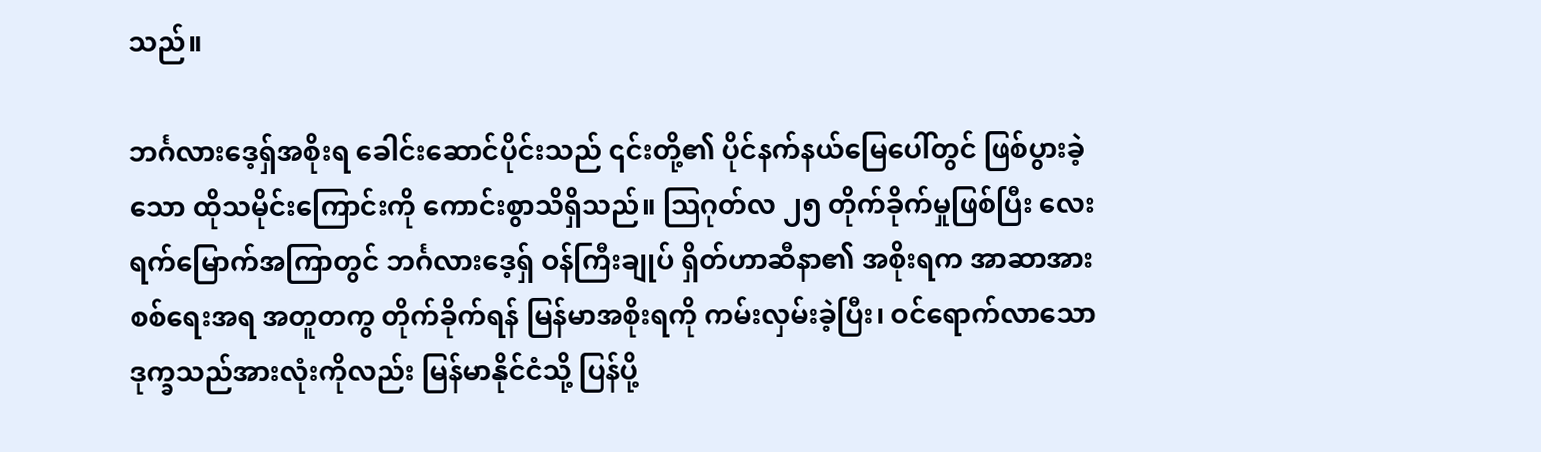သည်။

ဘင်္ဂလားဒေ့ရှ်အစိုးရ ခေါင်းဆောင်ပိုင်းသည် ၎င်းတို့၏ ပိုင်နက်နယ်မြေပေါ်တွင် ဖြစ်ပွားခဲ့သော ထိုသမိုင်းကြောင်းကို ကောင်းစွာသိရှိသည်။ သြဂုတ်လ ၂၅ တိုက်ခိုက်မှုဖြစ်ပြီး လေးရက်မြောက်အကြာတွင် ဘင်္ဂလားဒေ့ရှ် ဝန်ကြီးချုပ် ရှိတ်ဟာဆီနာ၏ အစိုးရက အာဆာအား စစ်ရေးအရ အတူတကွ တိုက်ခိုက်ရန် မြန်မာအစိုးရကို ကမ်းလှမ်းခဲ့ပြီး၊ ဝင်ရောက်လာသော ဒုက္ခသည်အားလုံးကိုလည်း မြန်မာနိုင်ငံသို့ ပြန်ပို့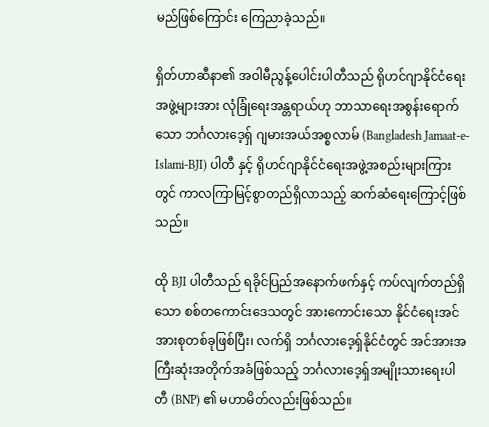မည်ဖြစ်ကြောင်း ကြေညာခဲ့သည်။

ရှိတ်ဟာဆီနာ၏ အဝါမီညွန့်ပေါင်းပါတီသည် ရိုဟင်ဂျာနိုင်ငံရေးအဖွဲ့များအား လုံခြုံရေးအန္တရာယ်ဟု ဘာသာရေးအစွန်းရောက်သော ဘင်္ဂလားဒေ့ရှ် ဂျမားအယ်အစ္စလာမ် (Bangladesh Jamaat-e-Islami-BJI) ပါတီ နှင့် ရိုဟင်ဂျာနိုင်ငံရေးအဖွဲ့အစည်းများကြားတွင် ကာလကြာမြင့်စွာတည်ရှိလာသည့် ဆက်ဆံရေးကြောင့်ဖြစ်သည်။

ထို BJI ပါတီသည် ရခိုင်ပြည်အနောက်ဖက်နှင့် ကပ်လျက်တည်ရှိသော စစ်တကောင်းဒေသတွင် အားကောင်းသော နိုင်ငံရေးအင်အားစုတစ်ခုဖြစ်ပြီး၊ လက်ရှိ ဘင်္ဂလားဒေ့ရှ်နိုင်ငံတွင် အင်အားအကြီးဆုံးအတိုက်အခံဖြစ်သည့် ဘင်္ဂလားဒေ့ရှ်အမျိုးသားရေးပါတီ (BNP) ၏ မဟာမိတ်လည်းဖြစ်သည်။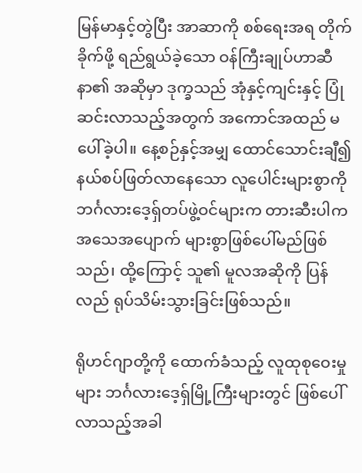မြန်မာနှင့်တွဲပြီး အာဆာကို စစ်ရေးအရ တိုက်ခိုက်ဖို့ ရည်ရွယ်ခဲ့သော ဝန်ကြီးချုပ်ဟာဆီနာ၏ အဆိုမှာ ဒုက္ခသည် အုံနှင့်ကျင်းနှင့် ပြုံဆင်းလာသည့်အတွက် အကောင်အထည် မပေါ်ခဲ့ပါ။ နေ့စဉ်နှင့်အမျှ ထောင်သောင်းချီ၍ နယ်စပ်ဖြတ်လာနေသော လူပေါင်းများစွာကို ဘင်္ဂလားဒေ့ရှ်တပ်ဖွဲ့ဝင်များက တားဆီးပါက အသေအပျောက် များစွာဖြစ်ပေါ်မည်ဖြစ်သည်၊ ထို့ကြောင့် သူ၏ မူလအဆိုကို ပြန်လည် ရုပ်သိမ်းသွားခြင်းဖြစ်သည်။

ရိုဟင်ဂျာတို့ကို ထောက်ခံသည့် လူထုစုဝေးမှုများ ဘင်္ဂလားဒေ့ရှ်မြို့ကြီးများတွင် ဖြစ်ပေါ်လာသည့်အခါ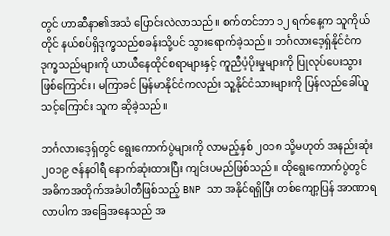တွင် ဟာဆီနာ၏အသံ ပြောင်းလဲလာသည်။ စက်တင်ဘာ ၁၂ ရက်နေ့က သူကိုယ်တိုင် နယ်စပ်ရှိဒုက္ခသည်စခန်းသို့ပင် သွားရောက်ခဲ့သည်။ ဘင်္ဂလားဒေ့ရှ်နိုင်ငံက ဒုက္ခသည်များကို ယာယီနေထိုင်စရာများနှင့် ကူညီပံ့ပိုးမှုများကို ပြုလုပ်ပေးသွားဖြစ်ကြောင်း၊ မကြာခင် မြန်မာနိုင်ငံကလည်း သူ့နိုင်ငံသားများကို ပြန်လည်ခေါ်ယူသင့်ကြောင်း သူက ဆိုခဲ့သည်။

ဘင်္ဂလားဒေ့ရှ်တွင် ရွေးကောက်ပွဲများကို လာမည့်နှစ် ၂ဝ၁၈ သို့မဟုတ် အနည်းဆုံး ၂ဝ၁၉ ဇန်နဝါရီ နောက်ဆုံးထားပြီး ကျင်းပမည်ဖြစ်သည်။ ထိုရွေးကောက်ပွဲတွင် အဓိကအတိုက်အခံပါတီဖြစ်သည့် BNP သာ အနိုင်ရရှိပြီး တစ်ကျော့ပြန် အာဏာရလာပါက အခြေအနေသည် အ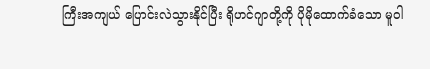ကြီးအကျယ် ပြောင်းလဲသွားနိုင်ပြီး ရိုဟင်ဂျာတို့ကို ပိုမိုထောက်ခံသော မူဝါ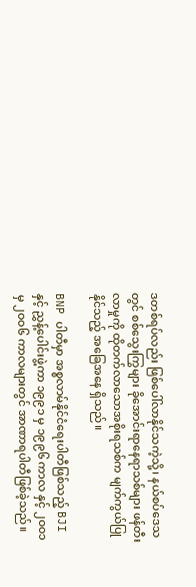ဒတစ်ရပ်လည်း ဖြစ်ပေါ်လာနိုင်သကဲ့သို့၊ နယ်စပ်ဒေသတွင် စစ်သွေးကြွများ ခိုအောင်းရာနေရာသစ်များ ဖန်တီးလာမှုကို ထိုတက်လာသောအစိုးရသစ်က မျက်ကွယ်ပြုနိုင်သည့် အခြေအနေ ရှိသည်။

BNP ပါတီမှာ အစ္စလာမ်နိုင်ငံရေးပါတီဖြစ်သည့် BJI နှင့် ညွှန့်ပေါင်းဖွဲ့ကာ ၁၉၉၁ မှ ၁၉၉၆ ကာလ နှင့် ၂ဝဝ၁ မှ ၂ဝဝ၆ ကာလများတွင် အာဏာရပါတီဖြစ်ခဲ့သည်။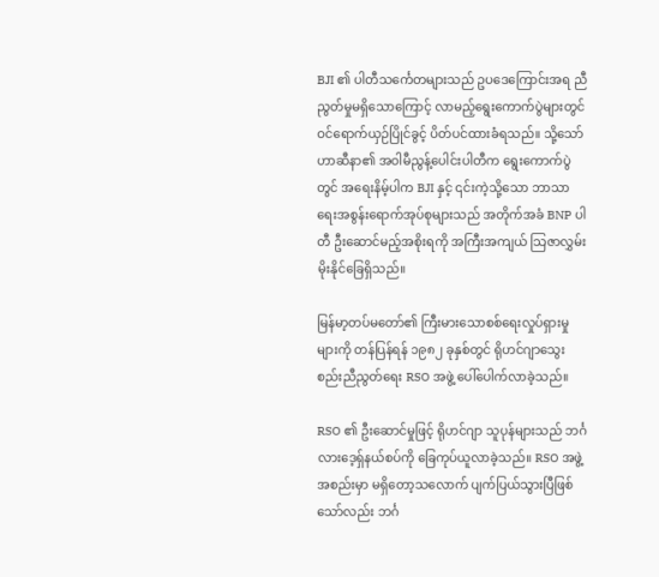BJI ၏ ပါတီသင်္ကေတများသည် ဥပဒေကြောင်းအရ ညီညွတ်မှုမရှိသောကြောင့် လာမည့်ရွေးကောက်ပွဲများတွင် ဝင်ရောက်ယှဉ်ပြိုင်ခွင့် ပိတ်ပင်ထားခံရသည်။ သို့သော် ဟာဆီနာ၏ အဝါမီညွန့်ပေါင်းပါတီက ရွေးကောက်ပွဲတွင် အရေးနိမ့်ပါက BJI နှင့် ၎င်းကဲ့သို့သော ဘာသာရေးအစွန်းရောက်အုပ်စုများသည် အတိုက်အခံ BNP ပါတီ ဦးဆောင်မည့်အစိုးရကို အကြီးအကျယ် သြဇာလွှမ်းမိုးနိုင်ခြေရှိသည်။

မြန်မာ့တပ်မတော်၏ ကြီးမားသောစစ်ရေးလှုပ်ရှားမှုများကို တန်ပြန်ရန် ၁၉၈၂ ခုနှစ်တွင် ရိုဟင်ဂျာသွေးစည်းညီညွတ်ရေး RSO အဖွဲ့ ပေါ်ပေါက်လာခဲ့သည်။

RSO ၏ ဦးဆောင်မှုဖြင့် ရိုဟင်ဂျာ သူပုန်များသည် ဘင်္ဂလားဒေ့ရှ်နယ်စပ်ကို ခြေကုပ်ယူလာခဲ့သည်။ RSO အဖွဲ့အစည်းမှာ မရှိတော့သလောက် ပျက်ပြယ်သွားပြီဖြစ်သော်လည်း ဘင်္ဂ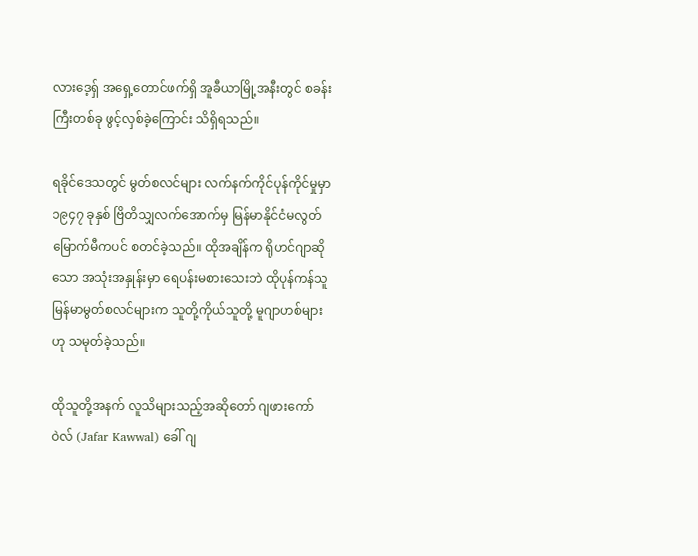လားဒေ့ရှ် အရှေ့တောင်ဖက်ရှိ အူခီယာမြို့အနီးတွင် စခန်းကြီးတစ်ခု ဖွင့်လှစ်ခဲ့ကြောင်း သိရှိရသည်။

ရခိုင်ဒေသတွင် မွတ်စလင်များ လက်နက်ကိုင်ပုန်ကိုင်မှုမှာ ၁၉၄၇ ခုနှစ် ဗြိတိသျှလက်အောက်မှ မြန်မာနိုင်ငံမလွတ်မြောက်မီကပင် စတင်ခဲ့သည်။ ထိုအချိန်က ရိုဟင်ဂျာဆိုသော အသုံးအနှုန်းမှာ ရေပန်းမစားသေးဘဲ ထိုပုန်ကန်သူ မြန်မာမွတ်စလင်များက သူတို့ကိုယ်သူတို့ မူဂျာဟစ်များဟု သမုတ်ခဲ့သည်။

ထိုသူတို့အနက် လူသိများသည့်အဆိုတော် ဂျဖားကော်ဝဲလ် (Jafar Kawwal) ခေါ် ဂျ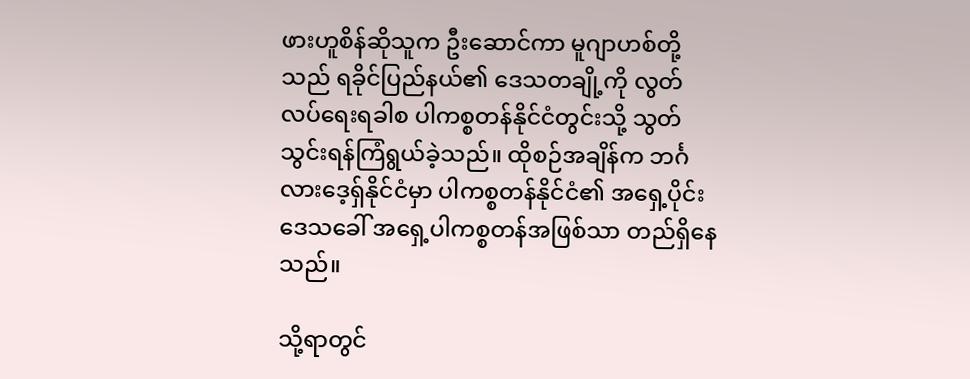ဖားဟူစိန်ဆိုသူက ဦးဆောင်ကာ မူဂျာဟစ်တို့သည် ရခိုင်ပြည်နယ်၏ ဒေသတချို့ကို လွတ်လပ်ရေးရခါစ ပါကစ္စတန်နိုင်ငံတွင်းသို့ သွတ်သွင်းရန်ကြံရွယ်ခဲ့သည်။ ထိုစဉ်အချိန်က ဘင်္ဂလားဒေ့ရှ်နိုင်ငံမှာ ပါကစ္စတန်နိုင်ငံ၏ အရှေ့ပိုင်းဒေသခေါ် အရှေ့ပါကစ္စတန်အဖြစ်သာ တည်ရှိနေသည်။

သို့ရာတွင်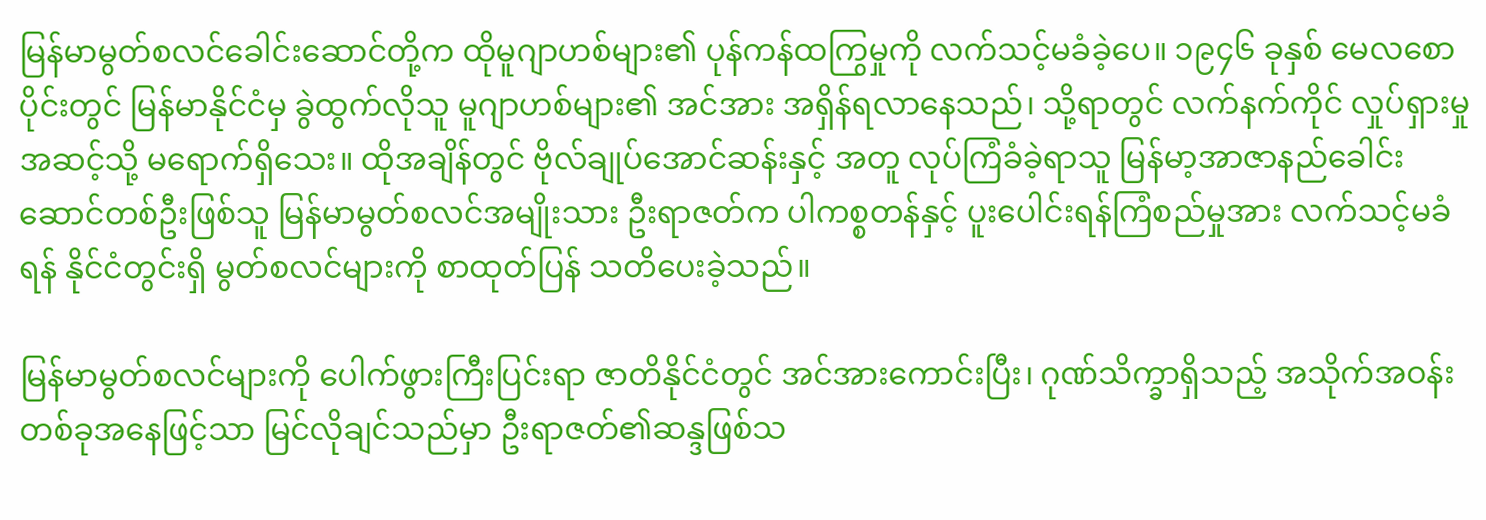မြန်မာမွတ်စလင်ခေါင်းဆောင်တို့က ထိုမူဂျာဟစ်များ၏ ပုန်ကန်ထကြွမှုကို လက်သင့်မခံခဲ့ပေ။ ၁၉၄၆ ခုနှစ် မေလစောပိုင်းတွင် မြန်မာနိုင်ငံမှ ခွဲထွက်လိုသူ မူဂျာဟစ်များ၏ အင်အား အရှိန်ရလာနေသည်၊ သို့ရာတွင် လက်နက်ကိုင် လှုပ်ရှားမှုအဆင့်သို့ မရောက်ရှိသေး။ ထိုအချိန်တွင် ဗိုလ်ချုပ်အောင်ဆန်းနှင့် အတူ လုပ်ကြံခံခဲ့ရာသူ မြန်မာ့အာဇာနည်ခေါင်းဆောင်တစ်ဦးဖြစ်သူ မြန်မာမွတ်စလင်အမျိုးသား ဦးရာဇတ်က ပါကစ္စတန်နှင့် ပူးပေါင်းရန်ကြံစည်မှုအား လက်သင့်မခံရန် နိုင်ငံတွင်းရှိ မွတ်စလင်များကို စာထုတ်ပြန် သတိပေးခဲ့သည်။

မြန်မာမွတ်စလင်များကို ပေါက်ဖွားကြီးပြင်းရာ ဇာတိနိုင်ငံတွင် အင်အားကောင်းပြီး၊ ဂုဏ်သိက္ခာရှိသည့် အသိုက်အဝန်းတစ်ခုအနေဖြင့်သာ မြင်လိုချင်သည်မှာ ဦးရာဇတ်၏ဆန္ဒဖြစ်သ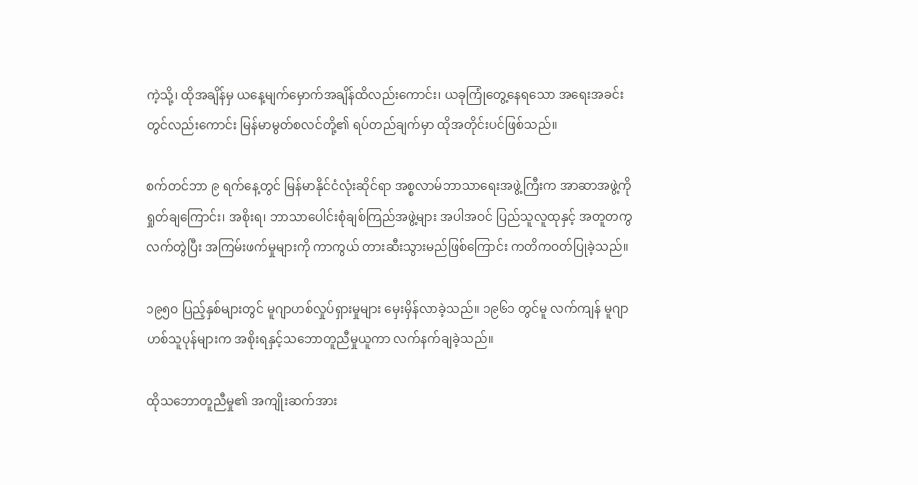ကဲ့သို့၊ ထိုအချိန်မှ ယနေ့မျက်မှောက်အချိန်ထိလည်းကောင်း၊ ယခုကြုံတွေ့နေရသော အရေးအခင်းတွင်လည်းကောင်း မြန်မာမွတ်စလင်တို့၏ ရပ်တည်ချက်မှာ ထိုအတိုင်းပင်ဖြစ်သည်။

စက်တင်ဘာ ၉ ရက်နေ့တွင် မြန်မာနိုင်ငံလုံးဆိုင်ရာ အစ္စလာမ်ဘာသာရေးအဖွဲ့ကြီးက အာဆာအဖွဲ့ကို ရှုတ်ချကြောင်း၊ အစိုးရ၊ ဘာသာပေါင်းစုံချစ်ကြည်အဖွဲ့များ အပါအဝင် ပြည်သူလူထုနှင့် အတူတကွ လက်တွဲပြီး အကြမ်းဖက်မှုများကို ကာကွယ် တားဆီးသွားမည်ဖြစ်ကြောင်း ကတိကဝတ်ပြုခဲ့သည်။

၁၉၅ဝ ပြည့်နှစ်များတွင် မူဂျာဟစ်လှုပ်ရှားမှုများ မှေးမှိန်လာခဲ့သည်။ ၁၉၆၁ တွင်မူ လက်ကျန် မူဂျာဟစ်သူပုန်များက အစိုးရနှင့်သဘောတူညီမှုယူကာ လက်နက်ချခဲ့သည်။

ထိုသဘောတူညီမှု၏ အကျိုးဆက်အား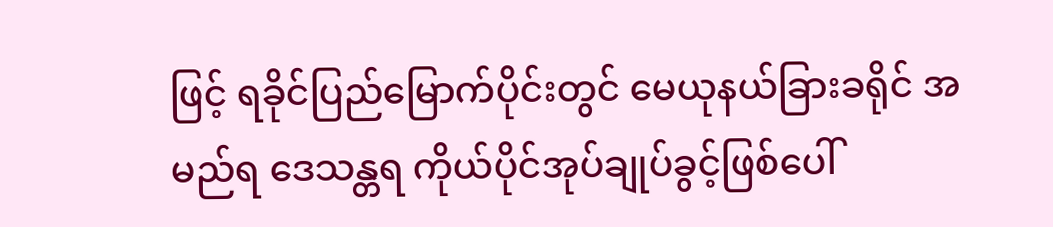ဖြင့် ရခိုင်ပြည်မြောက်ပိုင်းတွင် မေယုနယ်ခြားခရိုင် အမည်ရ ဒေသန္တရ ကိုယ်ပိုင်အုပ်ချုပ်ခွင့်ဖြစ်ပေါ်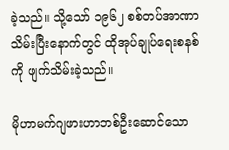ခဲ့သည်။ သို့သော် ၁၉၆၂ စစ်တပ်အာဏာသိမ်းပြီးနောက်တွင် ထိုအုပ်ချုပ်ရေးစနစ်ကို ဖျက်သိမ်းခဲ့သည်။

မိုဟာမက်ဂျဖားဟာဘစ်ဦးဆောင်သော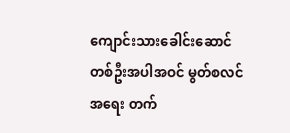ကျောင်းသားခေါင်းဆောင်တစ်ဦးအပါအဝင် မွတ်စလင်အရေး တက်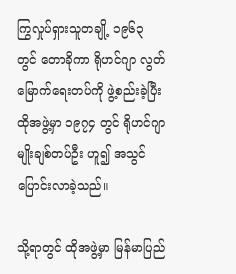ကြွလှုပ်ရှားသူတချို့ ၁၉၆၃ တွင် တောခိုကာ ရိုဟင်ဂျာ လွတ်မြောက်ရေးတပ်ကို ဖွဲ့စည်းခဲ့ပြီး ထိုအဖွဲ့မှာ ၁၉၇၄ တွင် ရိုဟင်ဂျာမျိုးချစ်တပ်ဦး ဟူ၍ အသွင်ပြောင်းလာခဲ့သည်။

သို့ရာတွင် ထိုအဖွဲ့မှာ မြန်မာပြည်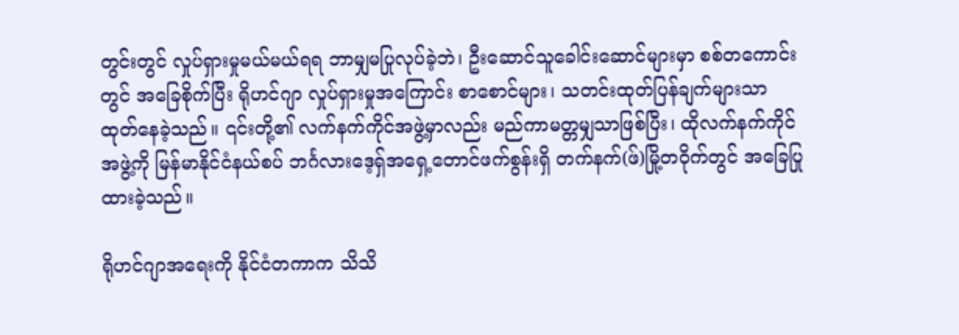တွင်းတွင် လှုပ်ရှားမှုမယ်မယ်ရရ ဘာမျှမပြုလုပ်ခဲ့ဘဲ၊ ဦးဆောင်သူခေါင်းဆောင်များမှာ စစ်တကောင်းတွင် အခြေစိုက်ပြီး ရိုဟင်ဂျာ လှုပ်ရှားမှုအကြောင်း စာစောင်များ၊ သတင်းထုတ်ပြန်ချက်များသာ ထုတ်နေခဲ့သည်။ ၎င်းတို့၏ လက်နက်ကိုင်အဖွဲ့မှာလည်း မည်ကာမတ္တမျှသာဖြစ်ပြီး၊ ထိုလက်နက်ကိုင်အဖွဲ့ကို မြန်မာနိုင်ငံနယ်စပ် ဘင်္ဂလားဒေ့ရှ်အရှေ့တောင်ဖက်စွန်းရှိ တက်နက်(ဖ်)မြို့တဝိုက်တွင် အခြေပြုထားခဲ့သည်။

ရိုဟင်ဂျာအရေးကို နိုင်ငံတကာက သိသိ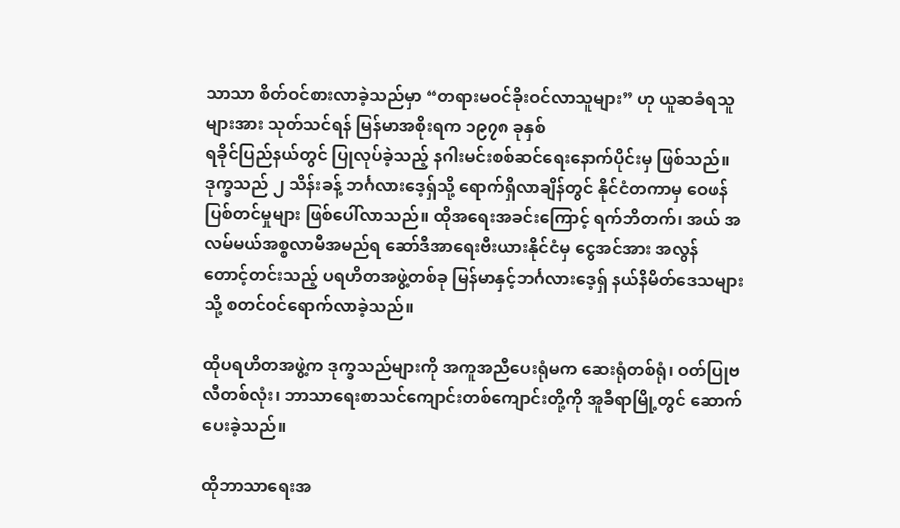သာသာ စိတ်ဝင်စားလာခဲ့သည်မှာ “တရားမဝင်ခိုးဝင်လာသူများ” ဟု ယူဆခံရသူများအား သုတ်သင်ရန် မြန်မာအစိုးရက ၁၉၇၈ ခုနှစ်
ရခိုင်ပြည်နယ်တွင် ပြုလုပ်ခဲ့သည့် နဂါးမင်းစစ်ဆင်ရေးနောက်ပိုင်းမှ ဖြစ်သည်။ ဒုက္ခသည် ၂ သိန်းခန့် ဘင်္ဂလားဒေ့ရှ်သို့ ရောက်ရှိလာချိန်တွင် နိုင်ငံတကာမှ ဝေဖန်ပြစ်တင်မှုများ ဖြစ်ပေါ်လာသည်။ ထိုအရေးအခင်းကြောင့် ရက်ဘိတက်၊ အယ် အလမ်မယ်အစ္စလာမီအမည်ရ ဆော်ဒီအာရေးဗီးယားနိုင်ငံမှ ငွေအင်အား အလွန် တောင့်တင်းသည့် ပရဟိတအဖွဲ့တစ်ခု မြန်မာနှင့်ဘင်္ဂလားဒေ့ရှ် နယ်နိမိတ်ဒေသများသို့ စတင်ဝင်ရောက်လာခဲ့သည်။

ထိုပရဟိတအဖွဲ့က ဒုက္ခသည်များကို အကူအညီပေးရုံမက ဆေးရုံတစ်ရုံ၊ ဝတ်ပြုဗလီတစ်လုံး၊ ဘာသာရေးစာသင်ကျောင်းတစ်ကျောင်းတို့ကို အူခီရာမြို့တွင် ဆောက်ပေးခဲ့သည်။

ထိုဘာသာရေးအ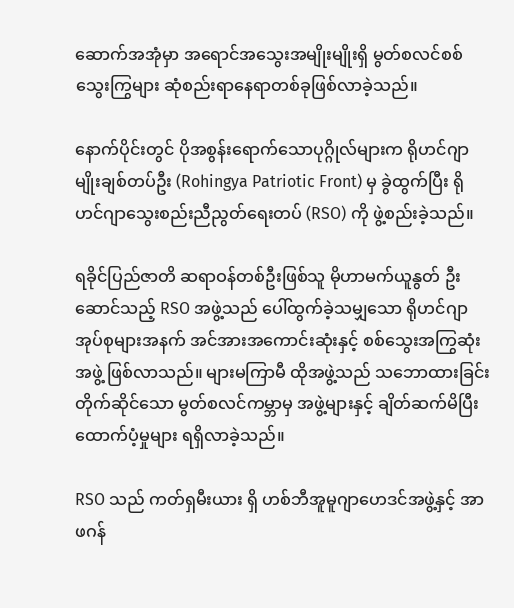ဆောက်အအုံမှာ အရောင်အသွေးအမျိုးမျိုးရှိ မွတ်စလင်စစ်သွေးကြွများ ဆုံစည်းရာနေရာတစ်ခုဖြစ်လာခဲ့သည်။

နောက်ပိုင်းတွင် ပိုအစွန်းရောက်သောပုဂ္ဂိုလ်များက ရိုဟင်ဂျာမျိုးချစ်တပ်ဦး (Rohingya Patriotic Front) မှ ခွဲထွက်ပြီး ရိုဟင်ဂျာသွေးစည်းညီညွတ်ရေးတပ် (RSO) ကို ဖွဲ့စည်းခဲ့သည်။

ရခိုင်ပြည်ဇာတိ ဆရာဝန်တစ်ဦးဖြစ်သူ မိုဟာမက်ယူနွတ် ဦးဆောင်သည့် RSO အဖွဲ့သည် ပေါ်ထွက်ခဲ့သမျှသော ရိုဟင်ဂျာအုပ်စုများအနက် အင်အားအကောင်းဆုံးနှင့် စစ်သွေးအကြွဆုံးအဖွဲ့ ဖြစ်လာသည်။ များမကြာမီ ထိုအဖွဲ့သည် သဘောထားခြင်းတိုက်ဆိုင်သော မွတ်စလင်ကမ္ဘာမှ အဖွဲ့များနှင့် ချိတ်ဆက်မိပြီး ထောက်ပံ့မှုများ ရရှိလာခဲ့သည်။

RSO သည် ကတ်ရှမီးယား ရှိ ဟစ်ဘီအူမူဂျာဟေဒင်အဖွဲ့နှင့် အာဖဂန်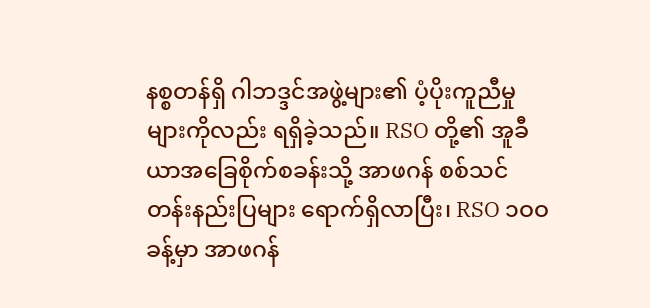နစ္စတန်ရှိ ဂါဘဒ္ဒင်အဖွဲ့များ၏ ပံ့ပိုးကူညီမှုများကိုလည်း ရရှိခဲ့သည်။ RSO တို့၏ အူခီယာအခြေစိုက်စခန်းသို့ အာဖဂန် စစ်သင်တန်းနည်းပြများ ရောက်ရှိလာပြီး၊ RSO ၁ဝဝ ခန့်မှာ အာဖဂန်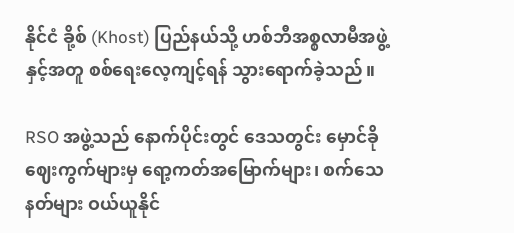နိုင်ငံ ခို့စ် (Khost) ပြည်နယ်သို့ ဟစ်ဘီအစ္စလာမီအဖွဲ့နှင့်အတူ စစ်ရေးလေ့ကျင့်ရန် သွားရောက်ခဲ့သည်။

RSO အဖွဲ့သည် နောက်ပိုင်းတွင် ဒေသတွင်း မှောင်ခိုဈေးကွက်များမှ ရော့ကတ်အမြောက်များ၊ စက်သေနတ်များ ဝယ်ယူနိုင်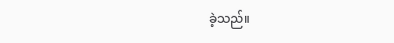ခဲ့သည်။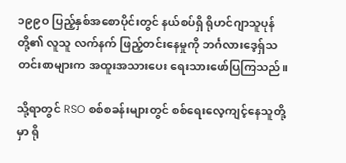၁၉၉ဝ ပြည့်နှစ်အစောပိုင်းတွင် နယ်စပ်ရှိ ရိုဟင်ဂျာသူပုန်တို့၏ လူသူ လက်နက် ဖြည့်တင်းနေမှုကို ဘင်္ဂလားဒေ့ရှ်သတင်းစာများက အထူးအသားပေး ရေးသားဖော်ပြကြသည်။

သို့ရာတွင် RSO စစ်စခန်းများတွင် စစ်ရေးလေ့ကျင့်နေသူတို့မှာ ရို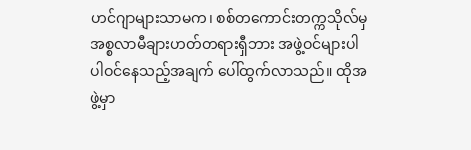ဟင်ဂျာများသာမက၊ စစ်တကောင်းတက္ကသိုလ်မှ အစ္စလာမီချားဟတ်တရားရှီဘား အဖွဲ့ဝင်များပါ ပါဝင်နေသည့်အချက် ပေါ်ထွက်လာသည်။ ထိုအဖွဲ့မှာ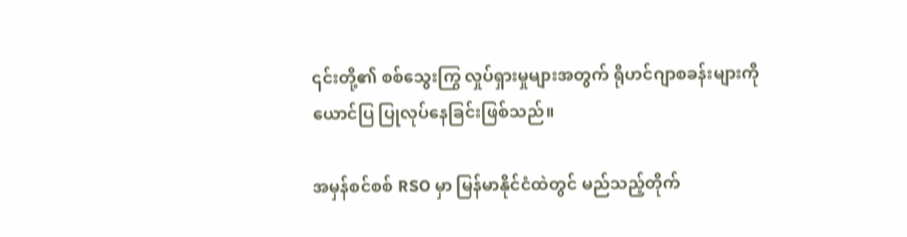၎င်းတို့၏ စစ်သွေးကြွ လှုပ်ရှားမှုများအတွက် ရိုဟင်ဂျာစခန်းများကို ယောင်ပြ ပြုလုပ်နေခြင်းဖြစ်သည်။

အမှန်စင်စစ် RSO မှာ မြန်မာနိုင်ငံထဲတွင် မည်သည့်တိုက်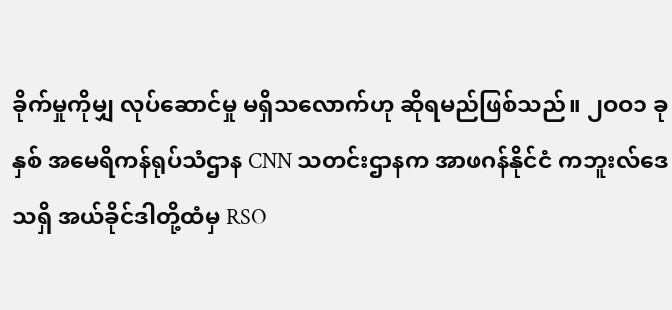ခိုက်မှုကိုမျှ လုပ်ဆောင်မှု မရှိသလောက်ဟု ဆိုရမည်ဖြစ်သည်။ ၂ဝဝ၁ ခုနှစ် အမေရိကန်ရုပ်သံဌာန CNN သတင်းဌာနက အာဖဂန်နိုင်ငံ ကဘူးလ်ဒေသရှိ အယ်ခိုင်ဒါတို့ထံမှ RSO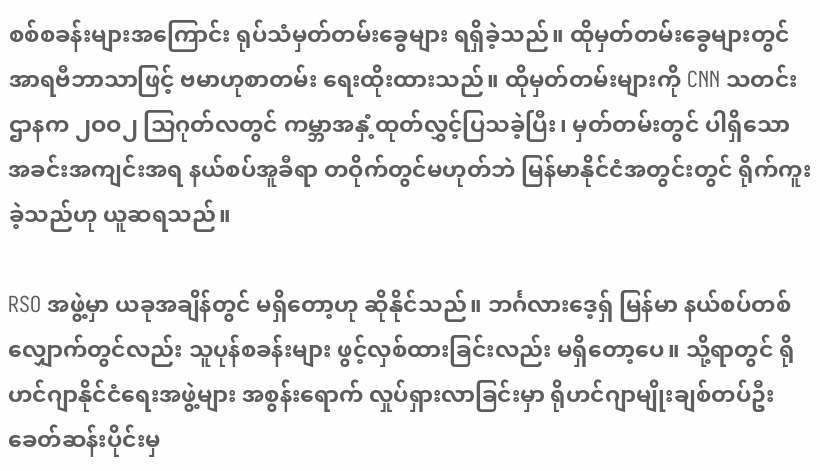စစ်စခန်းများအကြောင်း ရုပ်သံမှတ်တမ်းခွေများ ရရှိခဲ့သည်။ ထိုမှတ်တမ်းခွေများတွင် အာရဗီဘာသာဖြင့် ဗမာဟုစာတမ်း ရေးထိုးထားသည်။ ထိုမှတ်တမ်းများကို CNN သတင်းဌာနက ၂ဝဝ၂ သြဂုတ်လတွင် ကမ္ဘာအနှံ့ထုတ်လွှင့်ပြသခဲ့ပြီး၊ မှတ်တမ်းတွင် ပါရှိသော အခင်းအကျင်းအရ နယ်စပ်အူခီရာ တဝိုက်တွင်မဟုတ်ဘဲ မြန်မာနိုင်ငံအတွင်းတွင် ရိုက်ကူးခဲ့သည်ဟု ယူဆရသည်။

RSO အဖွဲ့မှာ ယခုအချိန်တွင် မရှိတော့ဟု ဆိုနိုင်သည်။ ဘင်္ဂလားဒေ့ရှ် မြန်မာ နယ်စပ်တစ်လျှောက်တွင်လည်း သူပုန်စခန်းများ ဖွင့်လှစ်ထားခြင်းလည်း မရှိတော့ပေ။ သို့ရာတွင် ရိုဟင်ဂျာနိုင်ငံရေးအဖွဲ့များ အစွန်းရောက် လှုပ်ရှားလာခြင်းမှာ ရိုဟင်ဂျာမျိုးချစ်တပ်ဦး ခေတ်ဆန်းပိုင်းမှ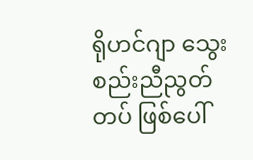ရိုဟင်ဂျာ သွေးစည်းညီညွတ်တပ် ဖြစ်ပေါ်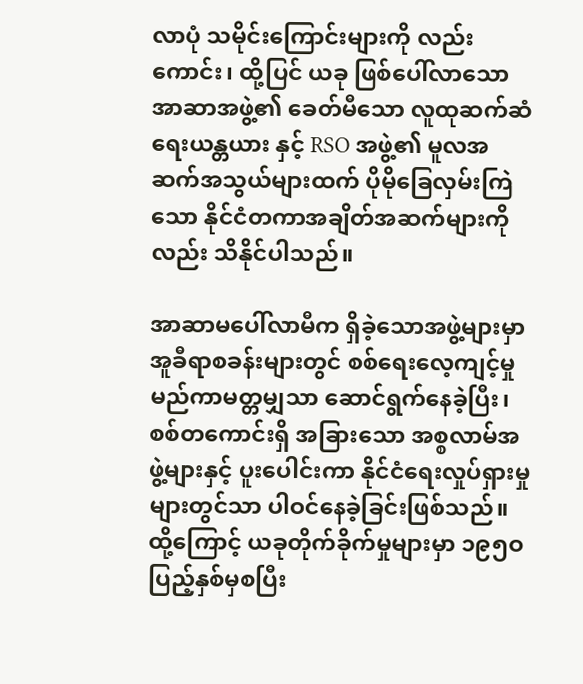လာပုံ သမိုင်းကြောင်းများကို လည်းကောင်း၊ ထို့ပြင် ယခု ဖြစ်ပေါ်လာသော အာဆာအဖွဲ့၏ ခေတ်မီသော လူထုဆက်ဆံရေးယန္တယား နှင့် RSO အဖွဲ့၏ မူလအဆက်အသွယ်များထက် ပိုမိုခြေလှမ်းကြဲသော နိုင်ငံတကာအချိတ်အဆက်များကို လည်း သိနိုင်ပါသည်။

အာဆာမပေါ်လာမီက ရှိခဲ့သောအဖွဲ့များမှာ အူခီရာစခန်းများတွင် စစ်ရေးလေ့ကျင့်မှု မည်ကာမတ္တမျှသာ ဆောင်ရွက်နေခဲ့ပြီး၊ စစ်တကောင်းရှိ အခြားသော အစ္စလာမ်အဖွဲ့များနှင့် ပူးပေါင်းကာ နိုင်ငံရေးလှုပ်ရှားမှုများတွင်သာ ပါဝင်နေခဲ့ခြင်းဖြစ်သည်။ ထို့ကြောင့် ယခုတိုက်ခိုက်မှုများမှာ ၁၉၅ဝ ပြည့်နှစ်မှစပြီး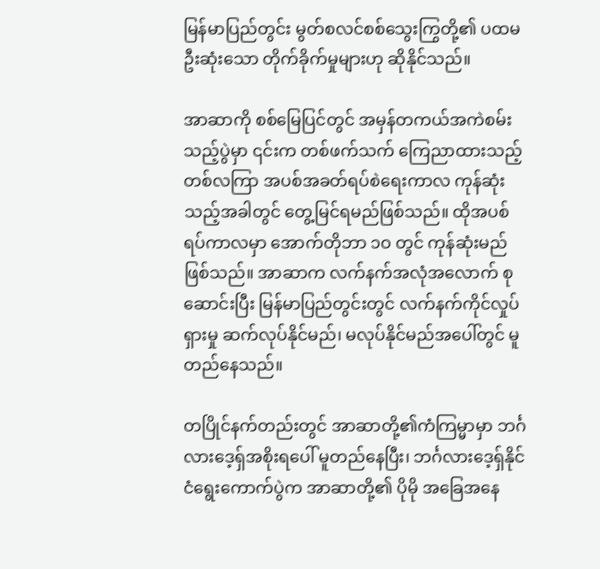မြန်မာပြည်တွင်း မွတ်စလင်စစ်သွေးကြွတို့၏ ပထမဦးဆုံးသော တိုက်ခိုက်မှုများဟု ဆိုနိုင်သည်။

အာဆာကို စစ်မြေပြင်တွင် အမှန်တကယ်အကဲစမ်းသည့်ပွဲမှာ ၎င်းက တစ်ဖက်သက် ကြေညာထားသည့် တစ်လကြာ အပစ်အခတ်ရပ်စဲရေးကာလ ကုန်ဆုံးသည့်အခါတွင် တွေ့မြင်ရမည်ဖြစ်သည်။ ထိုအပစ်ရပ်ကာလမှာ အောက်တိုဘာ ၁ဝ တွင် ကုန်ဆုံးမည်ဖြစ်သည်။ အာဆာက လက်နက်အလုံအလောက် စုဆောင်းပြီး မြန်မာပြည်တွင်းတွင် လက်နက်ကိုင်လှုပ်ရှားမှု ဆက်လုပ်နိုင်မည်၊ မလုပ်နိုင်မည်အပေါ်တွင် မူတည်နေသည်။

တပြိုင်နက်တည်းတွင် အာဆာတို့၏ကံကြမ္မာမှာ ဘင်္ဂလားဒေ့ရှ်အစိုးရပေါ် မူတည်နေပြီး၊ ဘင်္ဂလားဒေ့ရှ်နိုင်ငံရွေးကောက်ပွဲက အာဆာတို့၏ ပိုမို အခြေအနေ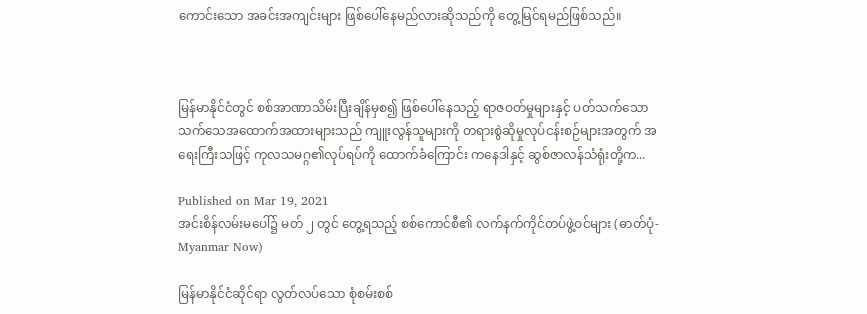ကောင်းသော အခင်းအကျင်းများ ဖြစ်ပေါ်နေမည်လားဆိုသည်ကို တွေ့မြင်ရမည်ဖြစ်သည်။



မြန်မာနိုင်ငံတွင် စစ်အာဏာသိမ်းပြီးချိန်မှစ၍ ဖြစ်ပေါ်နေသည့် ရာဇဝတ်မှုများနှင့် ပတ်သက်သော သက်သေအထောက်အထားများသည် ကျူးလွန်သူများကို တရားစွဲဆိုမှုလုပ်ငန်းစဉ်များအတွက် အရေးကြီးသဖြင့် ကုလသမဂ္ဂ၏လုပ်ရပ်ကို ထောက်ခံကြောင်း ကနေဒါနှင့် ဆွစ်ဇာလန်သံရုံးတို့က...

Published on Mar 19, 2021
အင်းစိန်လမ်းမပေါ်၌ မတ် ၂ တွင် တွေ့ရသည့် စစ်ကောင်စီ၏ လက်နက်ကိုင်တပ်ဖွဲ့ဝင်များ (ဓာတ်ပုံ- Myanmar Now)

မြန်မာနိုင်ငံဆိုင်ရာ လွတ်လပ်သော စုံစမ်းစစ်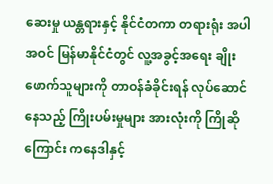ဆေးမှု ယန္တရားနှင့် နိုင်ငံတကာ တရားရုံး အပါအဝင် မြန်မာနိုင်ငံတွင် လူ့အခွင့်အရေး ချိုးဖောက်သူများကို တာဝန်ခံခိုင်းရန် လုပ်ဆောင်နေသည့် ကြိုးပမ်းမှုများ အားလုံးကို ကြိုဆိုကြောင်း ကနေဒါနှင့်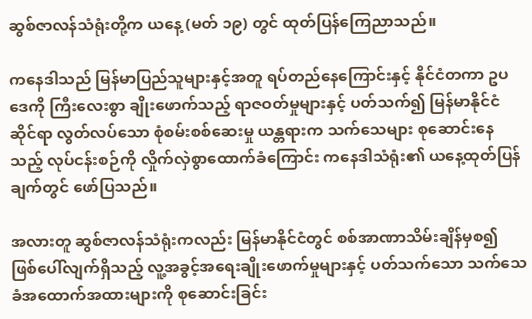ဆွစ်ဇာလန်သံရုံးတို့က ယနေ့ (မတ် ၁၉) တွင် ထုတ်ပြန်ကြေညာသည်။

ကနေဒါသည် မြန်မာပြည်သူများနှင့်အတူ ရပ်တည်နေကြောင်းနှင့် နိုင်ငံတကာ ဥပဒေကို ကြီးလေးစွာ ချိုးဖောက်သည့် ရာဇဝတ်မှုများနှင့် ပတ်သက်၍ မြန်မာနိုင်ငံဆိုင်ရာ လွတ်လပ်သော စုံစမ်းစစ်ဆေးမှု ယန္တရားက သက်သေများ စုဆောင်းနေသည့် လုပ်ငန်းစဉ်ကို လှိုက်လှဲစွာထောက်ခံကြောင်း ကနေဒါသံရုံး၏ ယနေ့ထုတ်ပြန်ချက်တွင် ဖော်ပြသည်။

အလားတူ ဆွစ်ဇာလန်သံရုံးကလည်း မြန်မာနိုင်ငံတွင် စစ်အာဏာသိမ်းချိန်မှစ၍ ဖြစ်ပေါ်လျက်ရှိသည့် လူ့အခွင့်အရေးချိုးဖောက်မှုများနှင့် ပတ်သက်သော သက်သေခံအထောက်အထားများကို စုဆောင်းခြင်း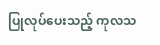ပြုလုပ်ပေးသည့် ကုလသ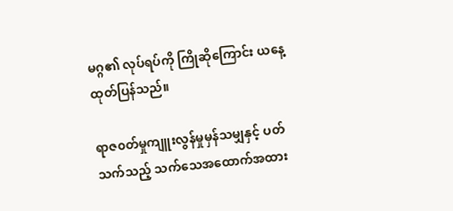မဂ္ဂ၏ လုပ်ရပ်ကို ကြိုဆိုကြောင်း ယနေ့ထုတ်ပြန်သည်။

ရာဇ၀တ်မှုကျူးလွန်မှုမှန်သမျှနှင့် ပတ်သက်သည့် သက်သေအထောက်အထား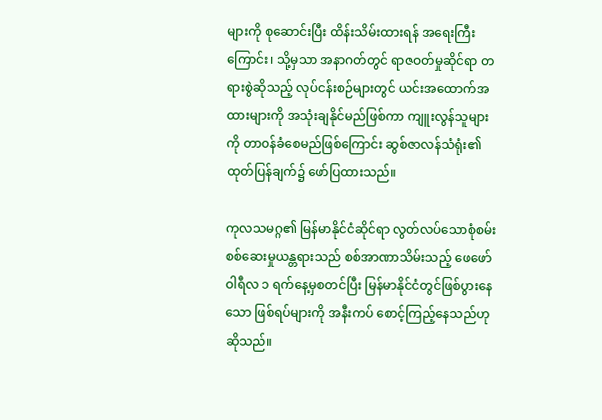များကို စုဆောင်းပြီး ထိန်းသိမ်းထားရန် အရေးကြီးကြောင်း၊ သို့မှသာ အနာဂတ်တွင် ရာဇဝတ်မှုဆိုင်ရာ တရားစွဲဆိုသည့် လုပ်ငန်းစဉ်များတွင် ယင်းအထောက်အထားများကို အသုံးချနိုင်မည်ဖြစ်ကာ ကျူးလွန်သူများကို တာ၀န်ခံစေမည်ဖြစ်ကြောင်း ဆွစ်ဇာလန်သံရုံး၏ ထုတ်ပြန်ချက်၌ ဖော်ပြထားသည်။

ကုလသမဂ္ဂ၏ မြန်မာနိုင်ငံဆိုင်ရာ လွတ်လပ်သောစုံစမ်းစစ်ဆေးမှုယန္တရားသည် စစ်အာဏာသိမ်းသည့် ဖေဖော်ဝါရီလ ၁ ရက်နေ့မှစတင်ပြီး မြန်မာနိုင်ငံတွင်ဖြစ်ပွားနေသော ဖြစ်ရပ်များကို အနီးကပ် စောင့်ကြည့်နေသည်ဟု ဆိုသည်။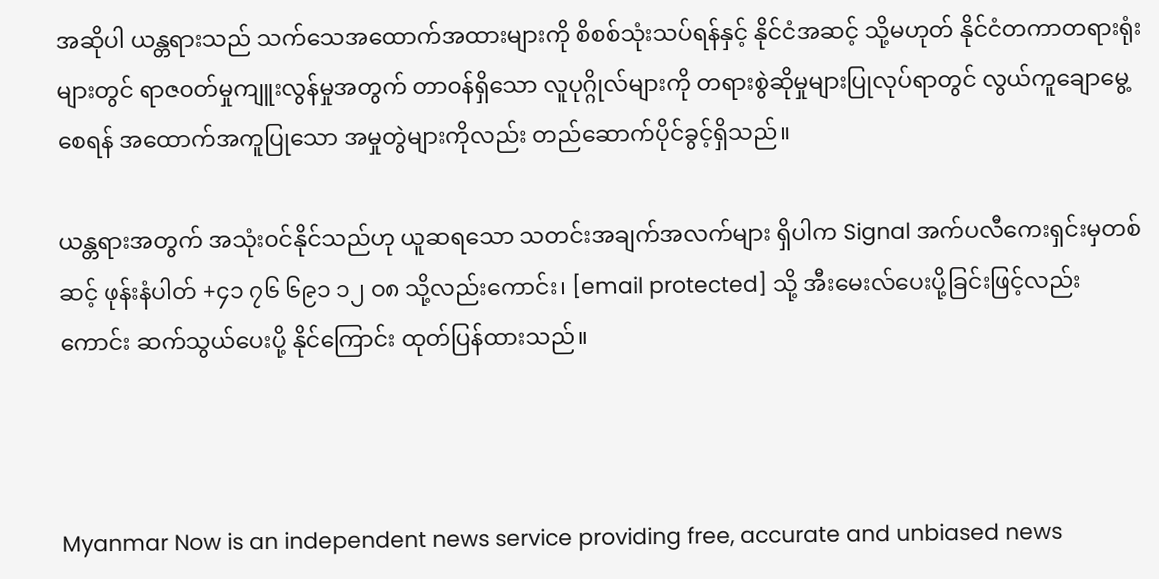အဆိုပါ ယန္တရားသည် သက်သေအထောက်အထားများကို စိစစ်သုံးသပ်ရန်နှင့် နိုင်ငံအဆင့် သို့မဟုတ် နိုင်ငံတကာတရားရုံးများတွင် ရာဇ၀တ်မှုကျူးလွန်မှုအတွက် တာ၀န်ရှိသော လူပုဂ္ဂိုလ်များကို တရားစွဲဆိုမှုများပြုလုပ်ရာတွင် လွယ်ကူချောမွေ့စေရန် အထောက်အကူပြုသော အမှုတွဲများကိုလည်း တည်ဆောက်ပိုင်ခွင့်ရှိသည်။

ယန္တရားအတွက် အသုံး၀င်နိုင်သည်ဟု ယူဆရသော သတင်းအချက်အလက်များ ရှိပါက Signal အက်ပလီကေးရှင်းမှတစ်ဆင့် ဖုန်းနံပါတ် +၄၁ ၇၆ ၆၉၁ ၁၂ ဝ၈ သို့လည်းကောင်း၊ [email protected] သို့ အီးမေးလ်ပေးပို့ခြင်းဖြင့်လည်းကောင်း ဆက်သွယ်ပေးပို့ နိုင်ကြောင်း ထုတ်ပြန်ထားသည်။



Myanmar Now is an independent news service providing free, accurate and unbiased news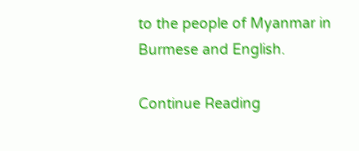to the people of Myanmar in Burmese and English.

Continue Reading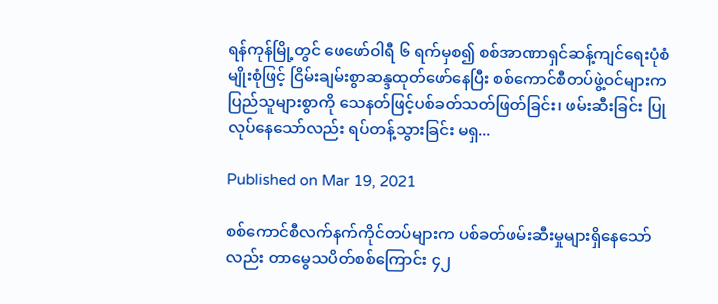ရန်ကုန်မြို့တွင် ဖေဖော်ဝါရီ ၆ ရက်မှစ၍ စစ်အာဏာရှင်ဆန့်ကျင်ရေးပုံစံမျိုးစုံဖြင့် ငြိမ်းချမ်းစွာဆန္ဒထုတ်ဖော်နေပြီး စစ်ကောင်စီတပ်ဖွဲ့ဝင်များက ပြည်သူများစွာကို သေနတ်ဖြင့်ပစ်ခတ်သတ်ဖြတ်ခြင်း၊ ဖမ်းဆီးခြင်း ပြုလုပ်နေသော်လည်း ရပ်တန့်သွားခြင်း မရှ...

Published on Mar 19, 2021

စစ်ကောင်စီလက်နက်ကိုင်တပ်များက ပစ်ခတ်ဖမ်းဆီးမှုများရှိနေသော်လည်း တာမွေသပိတ်စစ်ကြောင်း ၄၂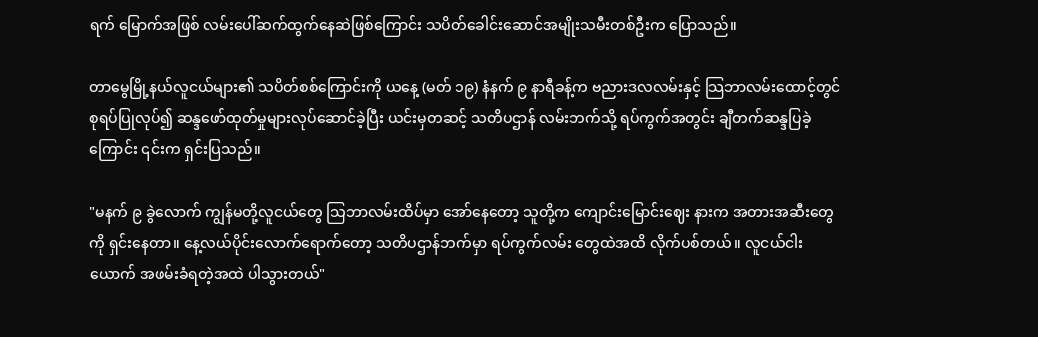ရက် မြောက်အဖြစ် လမ်းပေါ်ဆက်ထွက်နေဆဲဖြစ်ကြောင်း သပိတ်ခေါင်းဆောင်အမျိုးသမီးတစ်ဦးက ပြောသည်။

တာမွေမြို့နယ်လူငယ်များ၏ သပိတ်စစ်ကြောင်းကို ယနေ့ (မတ် ၁၉) နံနက် ၉ နာရီခန့်က ဗညားဒလလမ်းနှင့် သြဘာလမ်းထောင့်တွင် စုရပ်ပြုလုပ်၍ ဆန္ဒဖော်ထုတ်မှုများလုပ်ဆောင်ခဲ့ပြီး ယင်းမှတဆင့် သတိပဌာန် လမ်းဘက်သို့ ရပ်ကွက်အတွင်း ချီတက်ဆန္ဒပြခဲ့ကြောင်း ၎င်းက ရှင်းပြသည်။

"မနက် ၉ ခွဲလောက် ကျွန်မတို့လူငယ်တွေ သြဘာလမ်းထိပ်မှာ အော်နေတော့ သူတို့က ကျောင်းမြောင်းဈေး နားက အတားအဆီးတွေကို ရှင်းနေတာ။ နေ့လယ်ပိုင်းလောက်ရောက်တော့ သတိပဌာန်ဘက်မှာ ရပ်ကွက်လမ်း တွေထဲအထိ လိုက်ပစ်တယ်။ လူငယ်ငါးယောက် အဖမ်းခံရတဲ့အထဲ ပါသွားတယ်"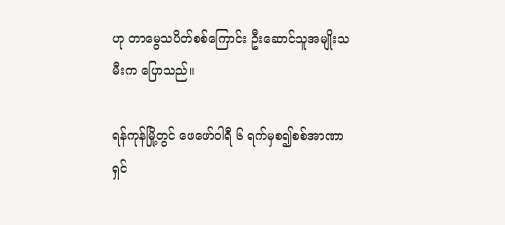ဟု တာမွေသပိတ်စစ်ကြောင်း ဦးဆောင်သူအမျိုးသမီးက ပြောသည်။

ရန်ကုန်မြို့တွင် ဖေဖော်ဝါရီ ၆ ရက်မှစ၍စစ်အာဏာရှင်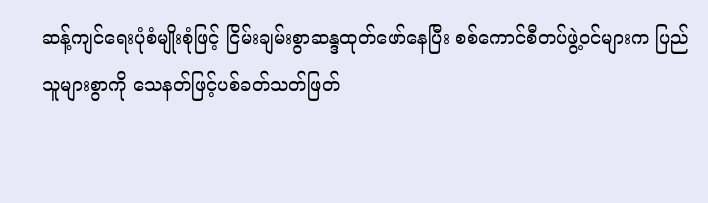ဆန့်ကျင်ရေးပုံစံမျိုးစုံဖြင့် ငြိမ်းချမ်းစွာဆန္ဒထုတ်ဖော်နေပြီး စစ်ကောင်စီတပ်ဖွဲ့ဝင်များက ပြည်သူများစွာကို သေနတ်ဖြင့်ပစ်ခတ်သတ်ဖြတ်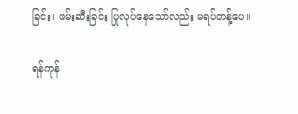ခြင်း၊ ဖမ်းဆီးခြင်း ပြုလုပ်နေသော်လည်း မရပ်တန့်ပေ။

ရန်ကုန်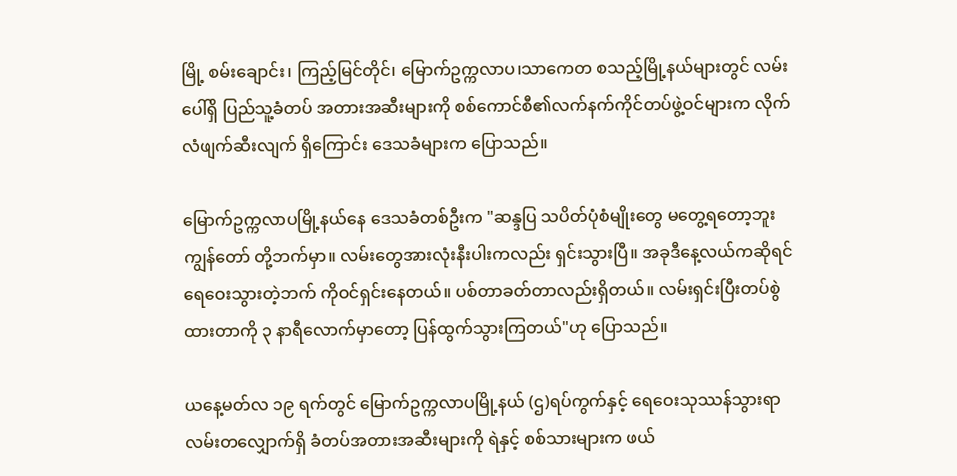မြို့ စမ်းချောင်း၊ ကြည့်မြင်တိုင်၊ မြောက်ဥက္ကလာပ၊သာကေတ စသည့်မြို့နယ်များတွင် လမ်းပေါ်ရှိ ပြည်သူ့ခံတပ် အတားအဆီးများကို စစ်ကောင်စီ၏လက်နက်ကိုင်တပ်ဖွဲ့ဝင်များက လိုက်လံဖျက်ဆီးလျက် ရှိကြောင်း ဒေသခံများက ပြောသည်။

မြောက်ဥက္ကလာပမြို့နယ်နေ ဒေသခံတစ်ဦးက "ဆန္ဒပြ သပိတ်ပုံစံမျိုးတွေ မတွေ့ရတော့ဘူး ကျွန်တော် တို့ဘက်မှာ။ လမ်းတွေအားလုံးနီးပါးကလည်း ရှင်းသွားပြီ။ အခုဒီနေ့လယ်ကဆိုရင် ရေဝေးသွားတဲ့ဘက် ကိုဝင်ရှင်းနေတယ်။ ပစ်တာခတ်တာလည်းရှိတယ်။ လမ်းရှင်းပြီးတပ်စွဲထားတာကို ၃ နာရီလောက်မှာတော့ ပြန်ထွက်သွားကြတယ်"ဟု ပြောသည်။

ယနေ့မတ်လ ၁၉ ရက်တွင် မြောက်ဥက္ကလာပမြို့နယ် (ဌ)ရပ်ကွက်နှင့် ရေဝေးသုဿန်သွားရာလမ်းတလျှောက်ရှိ ခံတပ်အတားအဆီးများကို ရဲနှင့် စစ်သားများက ဖယ်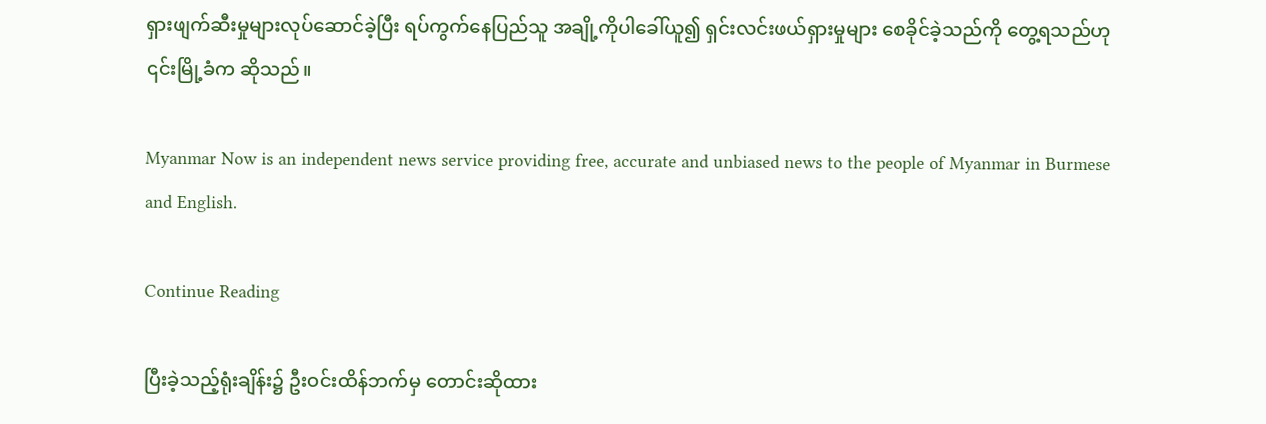ရှားဖျက်ဆီးမှုများလုပ်ဆောင်ခဲ့ပြီး ရပ်ကွက်နေပြည်သူ အချို့ကိုပါခေါ်ယူ၍ ရှင်းလင်းဖယ်ရှားမှုများ စေခိုင်ခဲ့သည်ကို တွေ့ရသည်ဟု ၎င်းမြို့ခံက ဆိုသည်။

Myanmar Now is an independent news service providing free, accurate and unbiased news to the people of Myanmar in Burmese and English.

Continue Reading

ပြီးခဲ့သည့်ရုံးချိန်း၌ ဦးဝင်းထိန်ဘက်မှ တောင်းဆိုထား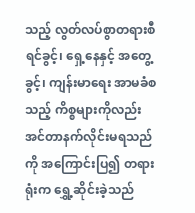သည့် လွတ်လပ်စွာတရားစီရင်ခွင့်၊ ရှေ့နေနှင့် အတွေ့ခွင့်၊ ကျန်းမာရေး အာမခံစသည့် ကိစ္စများကိုလည်း အင်တာနက်လိုင်းမရသည်ကို အကြောင်းပြ၍ တရားရုံးက ရွှေ့ဆိုင်းခဲ့သည်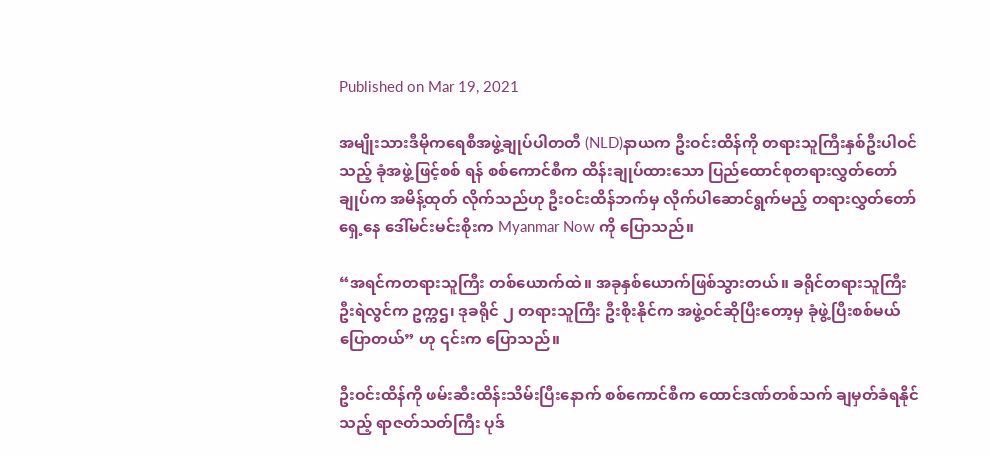Published on Mar 19, 2021

အမျိုးသားဒီမိုကရေစီအဖွဲ့ချုပ်ပါတတီ (NLD)နာယက ဦးဝင်းထိန်ကို တရားသူကြီးနှစ်ဦးပါဝင်သည့် ခုံအဖွဲ့ဖြင့်စစ် ရန် စစ်ကောင်စီက ထိန်းချုပ်ထားသော ပြည်ထောင်စုတရားလွှတ်တော်ချုပ်က အမိန့်ထုတ် လိုက်သည်ဟု ဦးဝင်းထိန်ဘက်မှ လိုက်ပါဆောင်ရွက်မည့် တရားလွှတ်တော်ရှေ့နေ ဒေါ်မင်းမင်းစိုးက Myanmar Now ကို ပြောသည်။

“အရင်ကတရားသူကြီး တစ်ယောက်ထဲ။ အခုနှစ်ယောက်ဖြစ်သွားတယ်။ ခရိုင်တရားသူကြီး ဦးရဲလွင်က ဥက္ကဌ၊ ဒုခရိုင် ၂ တရားသူကြီး ဦးစိုးနိုင်က အဖွဲ့ဝင်ဆိုပြီးတော့မှ ခုံဖွဲ့ပြီးစစ်မယ်ပြောတယ်” ဟု ၎င်းက ပြောသည်။

ဦးဝင်းထိန်ကို ဖမ်းဆီးထိန်းသိမ်းပြီးနောက် စစ်ကောင်စီက ထောင်ဒဏ်တစ်သက် ချမှတ်ခံရနိုင်သည့် ရာဇတ်သတ်ကြီး ပုဒ်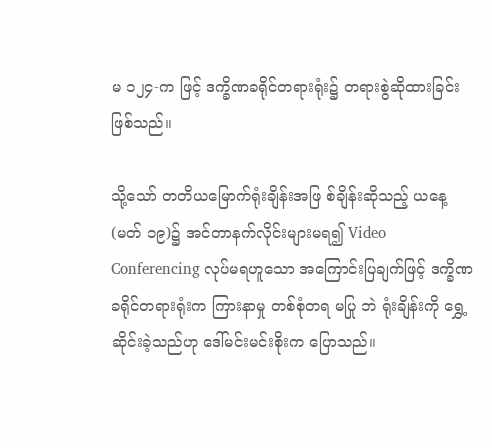မ ၁၂၄-က ဖြင့် ဒက္ခိဏခရိုင်တရားရုံး၌ တရားစွဲဆိုထားခြင်းဖြစ်သည်။

သို့သော် တတိယမြောက်ရုံးချိန်းအဖြ စ်ချိန်းဆိုသည့် ယနေ့(မတ် ၁၉)၌ အင်တာနက်လိုင်းများမရ၍ Video Conferencing လုပ်မရဟူသော အကြောင်းပြချက်ဖြင့် ဒက္ခိဏခရိုင်တရားရုံးက ကြားနာမှု တစ်စုံတရ မပြု ဘဲ ရုံးချိန်းကို ရွှေ့ဆိုင်းခဲ့သည်ဟု ဒေါ်မင်းမင်းစိုးက ပြောသည်။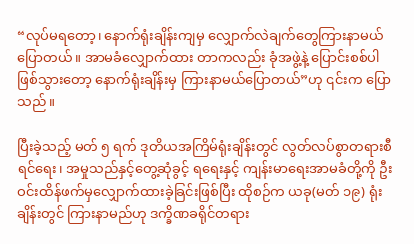“လုပ်မရတော့၊ နောက်ရုံးချိန်းကျမှ လျှောက်လဲချက်တွေကြားနာမယ်ပြောတယ်။ အာမခံလျှောက်ထား တာကလည်း ခုံအဖွဲ့နဲ့ ပြောင်းစစ်ပါဖြစ်သွားတော့ နောက်ရုံးချိန်းမှ ကြားနာမယ်ပြောတယ်”ဟု ၎င်းက ပြောသည်။

ပြီးခဲ့သည့် မတ် ၅ ရက် ဒုတိယအကြိမ်ရုံးချိန်းတွင် လွတ်လပ်စွာတရားစီရင်ရေး၊ အမှုသည်နှင့်တွေ့ဆုံခွင့် ရရေးနှင့် ကျန်းမာရေးအာမခံတို့ကို ဦးဝင်းထိန်ဖက်မှလျှောက်ထားခဲ့ခြင်းဖြစ်ပြီး ထိုစဉ်က ယခု(မတ် ၁၉) ရုံးချိန်းတွင် ကြားနာမည်ဟု ဒက္ခိဏခရိုင်တရား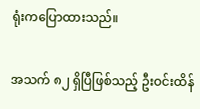ရုံးကပြောထားသည်။

အသက် ၈၂ ရှိပြီဖြစ်သည့် ဦးဝင်းထိန်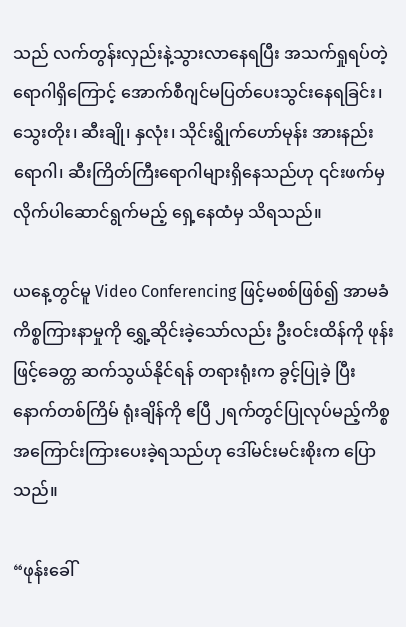သည် လက်တွန်းလှည်းနဲ့သွားလာနေရပြီး အသက်ရှုရပ်တဲ့ ရောဂါရှိကြောင့် အောက်စီဂျင်မပြတ်ပေးသွင်းနေရခြင်း၊ သွေးတိုး၊ ဆီးချို၊ နှလုံး၊ သိုင်းရွိုက်ဟော်မုန်း အားနည်းရောဂါ၊ ဆီးကြိတ်ကြီးရောဂါများရှိနေသည်ဟု ၎င်းဖက်မှလိုက်ပါဆောင်ရွက်မည့် ရှေ့နေထံမှ သိရသည်။

ယနေ့တွင်မူ Video Conferencing ဖြင့်မစစ်ဖြစ်၍ အာမခံကိစ္စကြားနာမှုကို ရွှေ့ဆိုင်းခဲ့သော်လည်း ဦးဝင်းထိန်ကို ဖုန်းဖြင့်ခေတ္တ ဆက်သွယ်နိုင်ရန် တရားရုံးက ခွင့်ပြုခဲ့ ပြီး နောက်တစ်ကြိမ် ရုံးချိန်ကို ဧပြီ ၂ရက်တွင်ပြုလုပ်မည့်ကိစ္စ အကြောင်းကြားပေးခဲ့ရသည်ဟု ဒေါ်မင်းမင်းစိုးက ပြောသည်။

“ဖုန်းခေါ်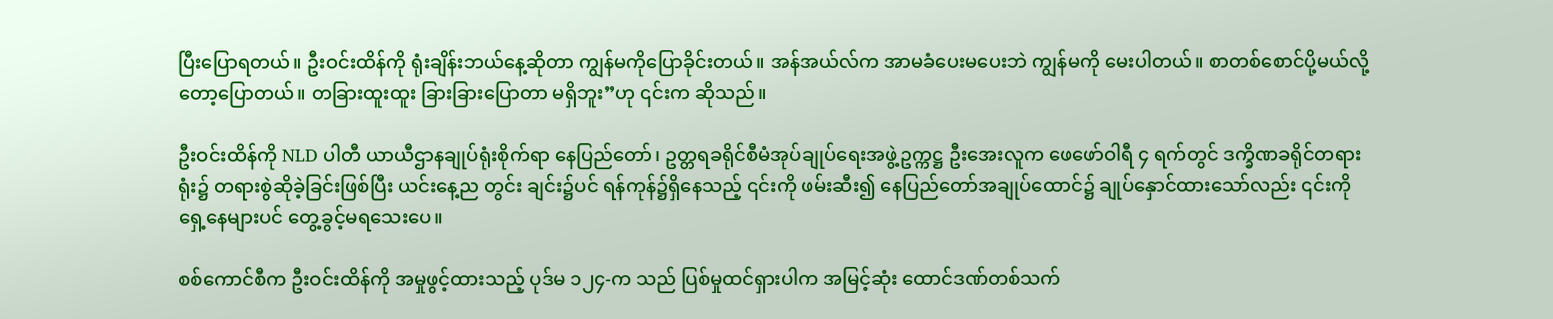ပြီးပြောရတယ်။ ဦးဝင်းထိန်ကို ရုံးချိန်းဘယ်နေ့ဆိုတာ ကျွန်မကိုပြောခိုင်းတယ်။ အန်အယ်လ်က အာမခံပေးမပေးဘဲ ကျွန်မကို မေးပါတယ်။ စာတစ်စောင်ပို့မယ်လို့တော့ပြောတယ်။ တခြားထူးထူး ခြားခြားပြောတာ မရှိဘူး”ဟု ၎င်းက ဆိုသည်။

ဦးဝင်းထိန်ကို NLD ပါတီ ယာယီဌာနချုပ်ရုံးစိုက်ရာ နေပြည်တော်၊ ဥတ္တရခရိုင်စီမံအုပ်ချုပ်ရေးအဖွဲ့ဥက္ကဋ္ဌ ဦးအေးလူက ဖေဖော်ဝါရီ ၄ ရက်တွင် ဒက္ခိဏခရိုင်တရားရုံး၌ တရားစွဲဆိုခဲ့ခြင်းဖြစ်ပြီး ယင်းနေ့ည တွင်း ချင်း၌ပင် ရန်ကုန်၌ရှိနေသည့် ၎င်းကို ဖမ်းဆီး၍ နေပြည်တော်အချုပ်ထောင်၌ ချုပ်နှောင်ထားသော်လည်း ၎င်းကို ရှေ့နေများပင် တွေ့ခွင့်မရသေးပေ။

စစ်ကောင်စီက ဦးဝင်းထိန်ကို အမှုဖွင့်ထားသည့် ပုဒ်မ ၁၂၄-က သည် ပြစ်မှုထင်ရှားပါက အမြင့်ဆုံး ထောင်ဒဏ်တစ်သက်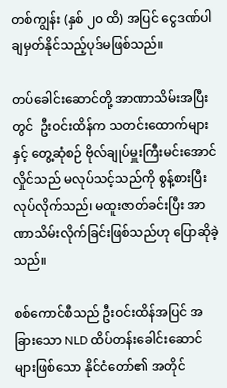တစ်ကျွန်း (နှစ် ၂၀ ထိ) အပြင် ငွေဒဏ်ပါ ချမှတ်နိုင်သည့်ပုဒ်မဖြစ်သည်။

တပ်ခေါင်းဆောင်တို့ အာဏာသိမ်းအပြီးတွင်  ဦးဝင်းထိန်က သတင်းထောက်များနှင့် တွေ့ဆုံစဉ် ဗိုလ်ချုပ်မှူးကြီးမင်းအောင်လှိုင်သည် မလုပ်သင့်သည်ကို စွန့်စားပြီး လုပ်လိုက်သည်၊ မထူးဇာတ်ခင်းပြီး အာဏာသိမ်းလိုက်ခြင်းဖြစ်သည်ဟု ပြောဆိုခဲ့သည်။

စစ်ကောင်စီသည် ဦးဝင်းထိန်အပြင် အခြားသော NLD ထိပ်တန်းခေါင်းဆောင်များဖြစ်သော နိုင်ငံတော်၏ အတိုင်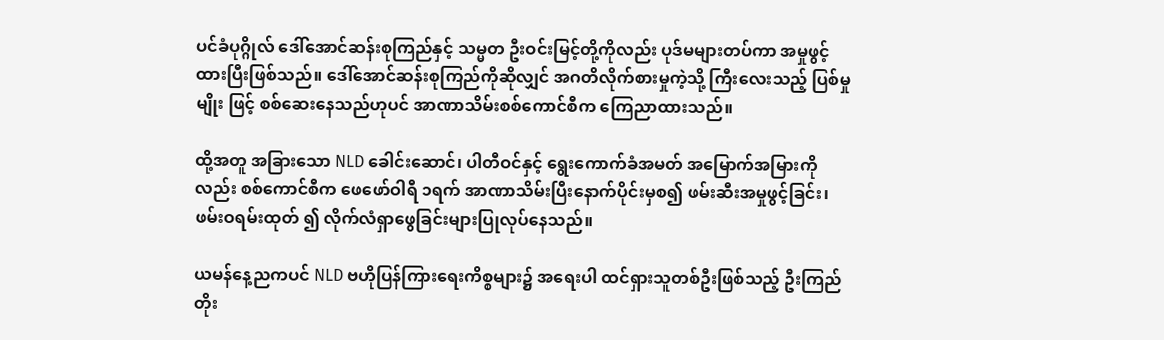ပင်ခံပုဂ္ဂိုလ် ဒေါ်အောင်ဆန်းစုကြည်နှင့် သမ္မတ ဦးဝင်းမြင့်တို့ကိုလည်း ပုဒ်မများတပ်ကာ အမှုဖွင့် ထားပြီးဖြစ်သည်။ ဒေါ်အောင်ဆန်းစုကြည်ကိုဆိုလျှင် အဂတိလိုက်စားမှုကဲ့သို့ ကြီးလေးသည့် ပြစ်မှုမျိုး ဖြင့် စစ်ဆေးနေသည်ဟုပင် အာဏာသိမ်းစစ်ကောင်စီက ကြေညာထားသည်။

ထို့အတူ အခြားသော NLD ခေါင်းဆောင်၊ ပါတီဝင်နှင့် ရွေးကောက်ခံအမတ် အမြောက်အမြားကိုလည်း စစ်ကောင်စီက ဖေဖော်ဝါရီ ၁ရက် အာဏာသိမ်းပြီးနောက်ပိုင်းမှစ၍ ဖမ်းဆီးအမှုဖွင့်ခြင်း၊ ဖမ်းဝရမ်းထုတ် ၍ လိုက်လံရှာဖွေခြင်းများပြုလုပ်နေသည်။

ယမန်နေ့ညကပင် NLD ဗဟိုပြန်ကြားရေးကိစ္စများ၌ အရေးပါ ထင်ရှားသူတစ်ဦးဖြစ်သည့် ဦးကြည်တိုး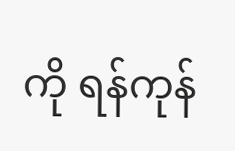ကို ရန်ကုန်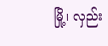မြို့၊ လှည်း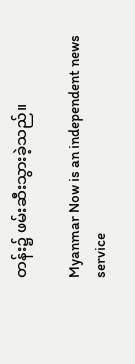တန်း၌ ဖမ်းဆီးသွားခဲ့သည်။

Myanmar Now is an independent news service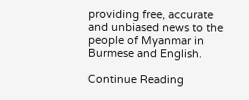providing free, accurate and unbiased news to the people of Myanmar in Burmese and English.

Continue Reading